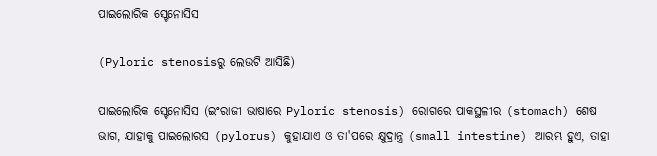ପାଇଲୋରିକ ସ୍ଟେନୋସିସ

(Pyloric stenosisରୁ ଲେଉଟି ଆସିଛି)

ପାଇଲୋରିକ ସ୍ଟେନୋସିସ (ଇଂରାଜୀ ଭାଷାରେ Pyloric stenosis) ରୋଗରେ ପାକସ୍ଥଳୀର (stomach) ଶେଷ ଭାଗ, ଯାହାକୁ ପାଇଲୋରସ (pylorus) କୁହାଯାଏ ଓ ତା'ପରେ କ୍ଷୁଦ୍ରାନ୍ତ୍ର (small intestine) ଆରମ୍ଭ ହୁଏ, ତାହା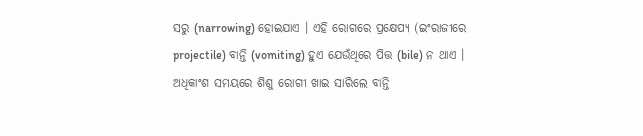ସରୁ (narrowing) ହୋଇଯାଏ । ଏହି ରୋଗରେ ପ୍ରକ୍ଷେପ୍ୟ (ଇଂରାଜୀରେ projectile) ବାନ୍ତି (vomiting) ହୁଏ ଯେଉଁଥିରେ ପିତ୍ତ (bile) ନ ଥାଏ । ଅଧିକାଂଶ ସମୟରେ ଶିଶୁ ରୋଗୀ ଖାଇ ସାରିଲେ ବାନ୍ତି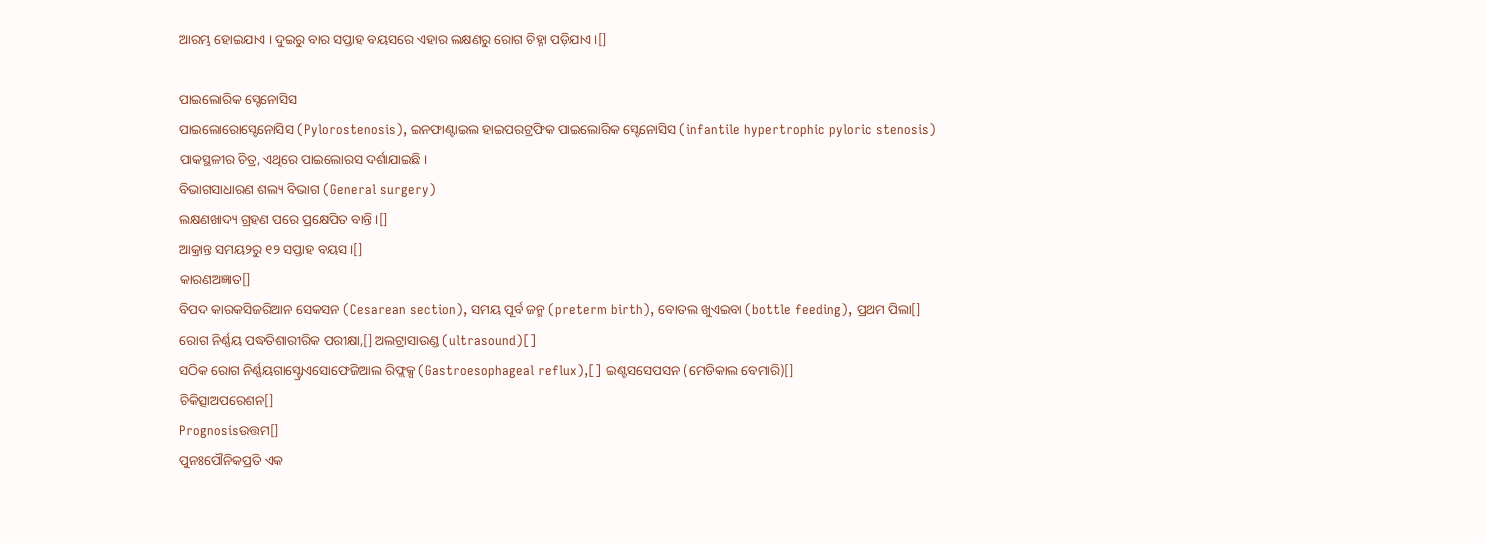ଆରମ୍ଭ ହୋଇଯାଏ । ଦୁଇରୁ ବାର ସପ୍ତାହ ବୟସରେ ଏହାର ଲକ୍ଷଣରୁ ରୋଗ ଚିହ୍ନା ପଡ଼ିଯାଏ ।[]

ପାଇଲୋରିକ ସ୍ଟେନୋସିସ
ପାଇଲୋରୋସ୍ଟେନୋସିସ (Pylorostenosis), ଇନଫାଣ୍ଟାଇଲ ହାଇପରଟ୍ରଫିକ ପାଇଲୋରିକ ସ୍ଟେନୋସିସ (infantile hypertrophic pyloric stenosis)
ପାକସ୍ଥଳୀର ଚିତ୍ର, ଏଥିରେ ପାଇଲୋରସ ଦର୍ଶାଯାଇଛି ।
ବିଭାଗସାଧାରଣ ଶଲ୍ୟ ବିଭାଗ (General surgery)
ଲକ୍ଷଣଖାଦ୍ୟ ଗ୍ରହଣ ପରେ ପ୍ରକ୍ଷେପିତ ବାନ୍ତି ।[]
ଆକ୍ରାନ୍ତ ସମୟ୨ରୁ ୧୨ ସପ୍ତାହ ବୟସ ।[]
କାରଣଅଜ୍ଞାତ[]
ବିପଦ କାରକସିଜରିଆନ ସେକସନ (Cesarean section), ସମୟ ପୂର୍ବ ଜନ୍ମ (preterm birth), ବୋତଲ ଖୁଏଇବା (bottle feeding), ପ୍ରଥମ ପିଲା[]
ରୋଗ ନିର୍ଣ୍ଣୟ ପଦ୍ଧତିଶାରୀରିକ ପରୀକ୍ଷା,[] ଅଲଟ୍ରାସାଉଣ୍ଡ (ultrasound)[]
ସଠିକ ରୋଗ ନିର୍ଣ୍ଣୟଗାସ୍ଟ୍ରୋଏସୋଫେଜିଆଲ ରିଫ୍ଲକ୍ସ (Gastroesophageal reflux),[] ଇଣ୍ଟସସେପସନ (ମେଡିକାଲ ବେମାରି)[]
ଚିକିତ୍ସାଅପରେଶନ[]
Prognosisଉତ୍ତମ[]
ପୁନଃପୌନିକପ୍ରତି ଏକ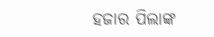ହଜାର ପିଲାଙ୍କ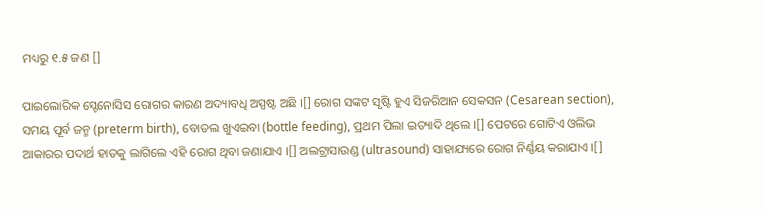ମଧ୍ୟରୁ ୧.୫ ଜଣ []

ପାଇଲୋରିକ ସ୍ଟେନୋସିସ ରୋଗର କାରଣ ଅଦ୍ୟାବଧି ଅସ୍ପଷ୍ଟ ଅଛି ।[] ରୋଗ ସଙ୍କଟ ସୃଷ୍ଟି ହୁଏ ସିଜରିଆନ ସେକସନ (Cesarean section), ସମୟ ପୂର୍ବ ଜନ୍ମ (preterm birth), ବୋତଲ ଖୁଏଇବା (bottle feeding), ପ୍ରଥମ ପିଲା ଇତ୍ୟାଦି ଥିଲେ ।[] ପେଟରେ ଗୋଟିଏ ଓଲିଭ ଆକାରର ପଦାର୍ଥ ହାତକୁ ଲାଗିଲେ ଏହି ରୋଗ ଥିବା ଜଣାଯାଏ ।[] ଅଲଟ୍ରାସାଉଣ୍ଡ (ultrasound) ସାହାଯ୍ୟରେ ରୋଗ ନିର୍ଣ୍ଣୟ କରାଯାଏ ।[]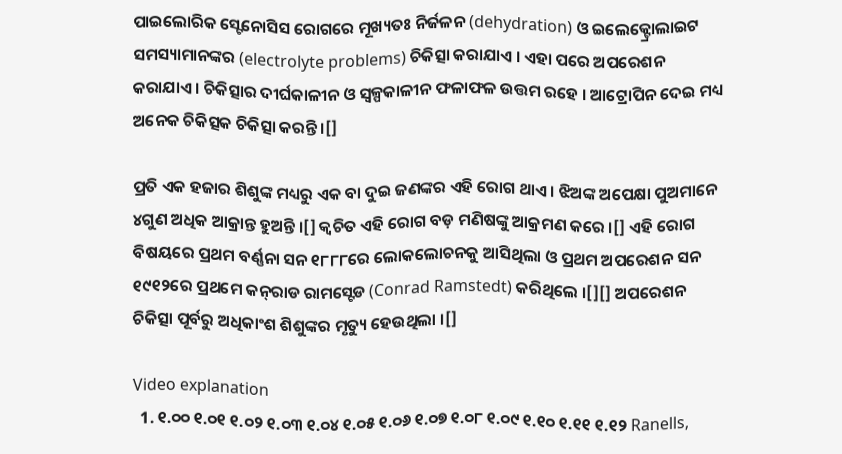ପାଇଲୋରିକ ସ୍ଟେନୋସିସ ରୋଗରେ ମୂଖ୍ୟତଃ ନିର୍ଜଳନ (dehydration) ଓ ଇଲେକ୍ଟ୍ରୋଲାଇଟ ସମସ୍ୟାମାନଙ୍କର (electrolyte problems) ଚିକିତ୍ସା କରାଯାଏ । ଏହା ପରେ ଅପରେଶନ କରାଯାଏ । ଚିକିତ୍ସାର ଦୀର୍ଘକାଳୀନ ଓ ସ୍ୱଳ୍ପକାଳୀନ ଫଳାଫଳ ଉତ୍ତମ ରହେ । ଆଟ୍ରୋପିନ ଦେଇ ମଧ୍ୟ ଅନେକ ଚିକିତ୍ସକ ଚିକିତ୍ସା କରନ୍ତି ।[]

ପ୍ରତି ଏକ ହଜାର ଶିଶୁଙ୍କ ମଧ୍ୟରୁ ଏକ ବା ଦୁଇ ଜଣଙ୍କର ଏହି ରୋଗ ଥାଏ । ଝିଅଙ୍କ ଅପେକ୍ଷା ପୁଅମାନେ ୪ଗୁଣ ଅଧିକ ଆକ୍ରାନ୍ତ ହୁଅନ୍ତି ।[] କ୍ୱଚିତ ଏହି ରୋଗ ବଡ଼ ମଣିଷଙ୍କୁ ଆକ୍ରମଣ କରେ ।[] ଏହି ରୋଗ ବିଷୟରେ ପ୍ରଥମ ବର୍ଣ୍ଣନା ସନ ୧୮୮୮ରେ ଲୋକଲୋଚନ‌କୁ ଆସିଥିଲା ଓ ପ୍ରଥମ ଅପରେଶନ ସନ ୧୯୧୨ରେ ପ୍ରଥମେ କନ୍‌ରାଡ ରାମସ୍ଟେଡ (Conrad Ramstedt) କରିଥିଲେ ।[][] ଅପରେଶନ ଚିକିତ୍ସା ପୂର୍ବରୁ ଅଧିକାଂଶ ଶିଶୁଙ୍କର ମୃତ୍ୟୁ ହେଉଥିଲା ।[]

Video explanation
  1. ୧.୦୦ ୧.୦୧ ୧.୦୨ ୧.୦୩ ୧.୦୪ ୧.୦୫ ୧.୦୬ ୧.୦୭ ୧.୦୮ ୧.୦୯ ୧.୧୦ ୧.୧୧ ୧.୧୨ Ranells,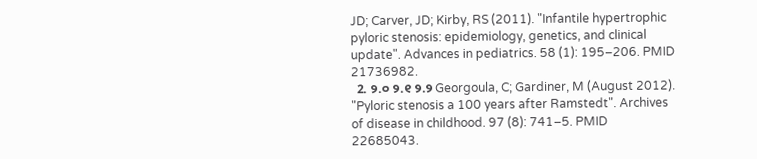JD; Carver, JD; Kirby, RS (2011). "Infantile hypertrophic pyloric stenosis: epidemiology, genetics, and clinical update". Advances in pediatrics. 58 (1): 195–206. PMID 21736982.
  2. ୨.୦ ୨.୧ ୨.୨ Georgoula, C; Gardiner, M (August 2012). "Pyloric stenosis a 100 years after Ramstedt". Archives of disease in childhood. 97 (8): 741–5. PMID 22685043.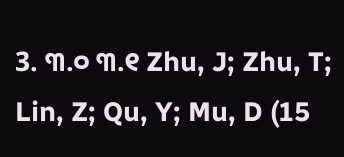3. ୩.୦ ୩.୧ Zhu, J; Zhu, T; Lin, Z; Qu, Y; Mu, D (15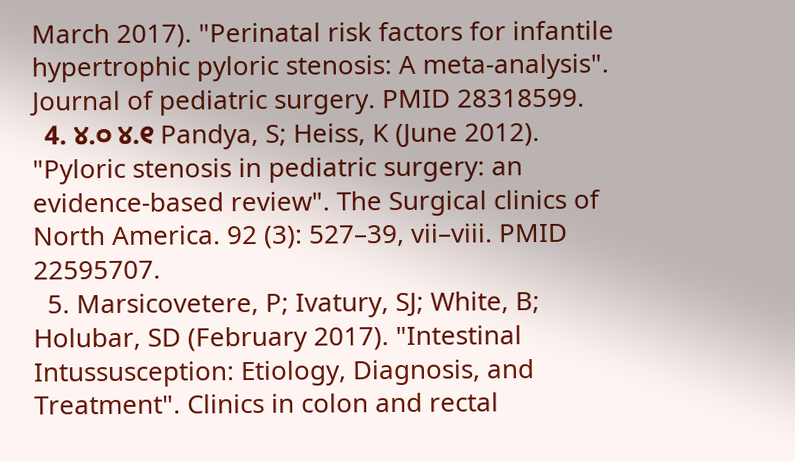March 2017). "Perinatal risk factors for infantile hypertrophic pyloric stenosis: A meta-analysis". Journal of pediatric surgery. PMID 28318599.
  4. ୪.୦ ୪.୧ Pandya, S; Heiss, K (June 2012). "Pyloric stenosis in pediatric surgery: an evidence-based review". The Surgical clinics of North America. 92 (3): 527–39, vii–viii. PMID 22595707.
  5. Marsicovetere, P; Ivatury, SJ; White, B; Holubar, SD (February 2017). "Intestinal Intussusception: Etiology, Diagnosis, and Treatment". Clinics in colon and rectal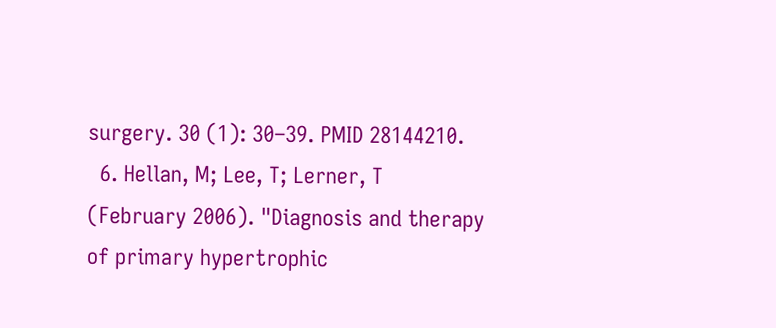surgery. 30 (1): 30–39. PMID 28144210.
  6. Hellan, M; Lee, T; Lerner, T (February 2006). "Diagnosis and therapy of primary hypertrophic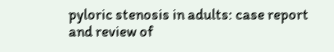pyloric stenosis in adults: case report and review of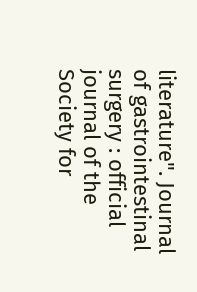literature". Journal of gastrointestinal surgery : official journal of the Society for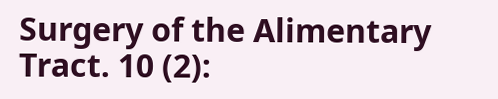Surgery of the Alimentary Tract. 10 (2):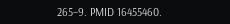265–9. PMID 16455460.